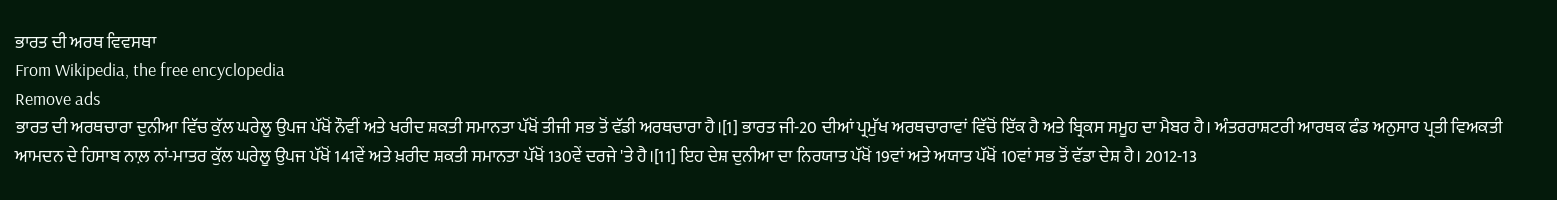ਭਾਰਤ ਦੀ ਅਰਥ ਵਿਵਸਥਾ
From Wikipedia, the free encyclopedia
Remove ads
ਭਾਰਤ ਦੀ ਅਰਥਚਾਰਾ ਦੁਨੀਆ ਵਿੱਚ ਕੁੱਲ ਘਰੇਲੂ ਉਪਜ ਪੱਖੋਂ ਨੌਵੀਂ ਅਤੇ ਖਰੀਦ ਸ਼ਕਤੀ ਸਮਾਨਤਾ ਪੱਖੋਂ ਤੀਜੀ ਸਭ ਤੋਂ ਵੱਡੀ ਅਰਥਚਾਰਾ ਹੈ।[1] ਭਾਰਤ ਜੀ-20 ਦੀਆਂ ਪ੍ਰਮੁੱਖ ਅਰਥਚਾਰਾਵਾਂ ਵਿੱਚੋਂ ਇੱਕ ਹੈ ਅਤੇ ਬ੍ਰਿਕਸ ਸਮੂਹ ਦਾ ਮੈਬਰ ਹੈ। ਅੰਤਰਰਾਸ਼ਟਰੀ ਆਰਥਕ ਫੰਡ ਅਨੁਸਾਰ ਪ੍ਰਤੀ ਵਿਅਕਤੀ ਆਮਦਨ ਦੇ ਹਿਸਾਬ ਨਾਲ਼ ਨਾਂ-ਮਾਤਰ ਕੁੱਲ ਘਰੇਲੂ ਉਪਜ ਪੱਖੋਂ 141ਵੇਂ ਅਤੇ ਖ਼ਰੀਦ ਸ਼ਕਤੀ ਸਮਾਨਤਾ ਪੱਖੋਂ 130ਵੇਂ ਦਰਜੇ 'ਤੇ ਹੈ।[11] ਇਹ ਦੇਸ਼ ਦੁਨੀਆ ਦਾ ਨਿਰਯਾਤ ਪੱਖੋਂ 19ਵਾਂ ਅਤੇ ਅਯਾਤ ਪੱਖੋਂ 10ਵਾਂ ਸਭ ਤੋਂ ਵੱਡਾ ਦੇਸ਼ ਹੈ। 2012-13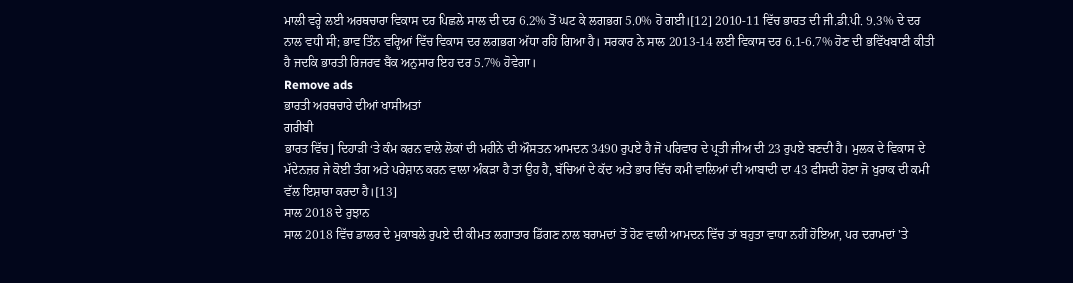ਮਾਲੀ ਵਰ੍ਹੇ ਲਈ ਅਰਥਚਾਰਾ ਵਿਕਾਸ ਦਰ ਪਿਛਲੇ ਸਾਲ ਦੀ ਦਰ 6.2% ਤੋਂ ਘਟ ਕੇ ਲਗਭਗ 5.0% ਹੋ ਗਈ।[12] 2010-11 ਵਿੱਚ ਭਾਰਤ ਦੀ ਜੀ.ਡੀ.ਪੀ. 9.3% ਦੇ ਦਰ ਨਾਲ ਵਧੀ ਸੀ; ਭਾਵ ਤਿੰਨ ਵਰ੍ਹਿਆਂ ਵਿੱਚ ਵਿਕਾਸ ਦਰ ਲਗਭਗ ਅੱਧਾ ਰਹਿ ਗਿਆ ਹੈ। ਸਰਕਾਰ ਨੇ ਸਾਲ 2013-14 ਲਈ ਵਿਕਾਸ ਦਰ 6.1-6.7% ਹੋਣ ਦੀ ਭਵਿੱਖਬਾਣੀ ਕੀਤੀ ਹੈ ਜਦਕਿ ਭਾਰਤੀ ਰਿਜਰਵ ਬੈਂਕ ਅਨੁਸਾਰ ਇਹ ਦਰ 5.7% ਹੋਵੇਗਾ।
Remove ads
ਭਾਰਤੀ ਅਰਥਚਾਰੇ ਦੀਆਂ ਖਾਸੀਅਤਾਂ
ਗਰੀਬੀ
ਭਾਰਤ ਵਿੱਚ] ਦਿਹਾੜੀ ‘ਤੇ ਕੰਮ ਕਰਨ ਵਾਲੇ ਲੋਕਾਂ ਦੀ ਮਹੀਨੇ ਦੀ ਔਸਤਨ ਆਮਦਨ 3490 ਰੁਪਏ ਹੈ ਜੋ ਪਰਿਵਾਰ ਦੇ ਪ੍ਰਤੀ ਜੀਅ ਦੀ 23 ਰੁਪਏ ਬਣਦੀ ਹੈ। ਮੁਲਕ ਦੇ ਵਿਕਾਸ ਦੇ ਮੱਦੇਨਜ਼ਰ ਜੇ ਕੋਈ ਤੰਗ ਅਤੇ ਪਰੇਸ਼ਾਨ ਕਰਨ ਵਾਲਾ ਅੰਕੜਾ ਹੈ ਤਾਂ ਉਹ ਹੈ, ਬੱਚਿਆਂ ਦੇ ਕੱਦ ਅਤੇ ਭਾਰ ਵਿੱਚ ਕਮੀ ਵਾਲਿਆਂ ਦੀ ਆਬਾਦੀ ਦਾ 43 ਫੀਸਦੀ ਹੋਣਾ ਜੋ ਖੁਰਾਕ ਦੀ ਕਮੀ ਵੱਲ ਇਸ਼ਾਰਾ ਕਰਦਾ ਹੈ।[13]
ਸਾਲ 2018 ਦੇ ਰੁਝਾਨ
ਸਾਲ 2018 ਵਿੱਚ ਡਾਲਰ ਦੇ ਮੁਕਾਬਲੇ ਰੁਪਏ ਦੀ ਕੀਮਤ ਲਗਾਤਾਰ ਡਿੱਗਣ ਨਾਲ ਬਰਾਮਦਾਂ ਤੋਂ ਹੋਣ ਵਾਲੀ ਆਮਦਨ ਵਿੱਚ ਤਾਂ ਬਹੁਤਾ ਵਾਧਾ ਨਹੀਂ ਹੋਇਆ, ਪਰ ਦਰਾਮਦਾਂ 'ਤੇ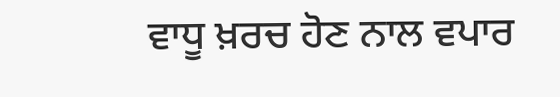ਵਾਧੂ ਖ਼ਰਚ ਹੋਣ ਨਾਲ ਵਪਾਰ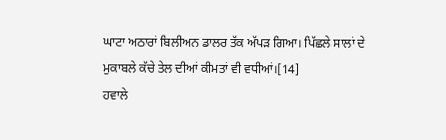ਘਾਟਾ ਅਠਾਰਾਂ ਬਿਲੀਅਨ ਡਾਲਰ ਤੱਕ ਅੱਪੜ ਗਿਆ। ਪਿੱਛਲੇ ਸਾਲਾਂ ਦੇ ਮੁਕਾਬਲੇ ਕੱਚੇ ਤੇਲ ਦੀਆਂ ਕੀਮਤਾਂ ਵੀ ਵਧੀਆਂ।[14]
ਹਵਾਲੇ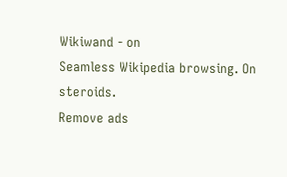Wikiwand - on
Seamless Wikipedia browsing. On steroids.
Remove ads